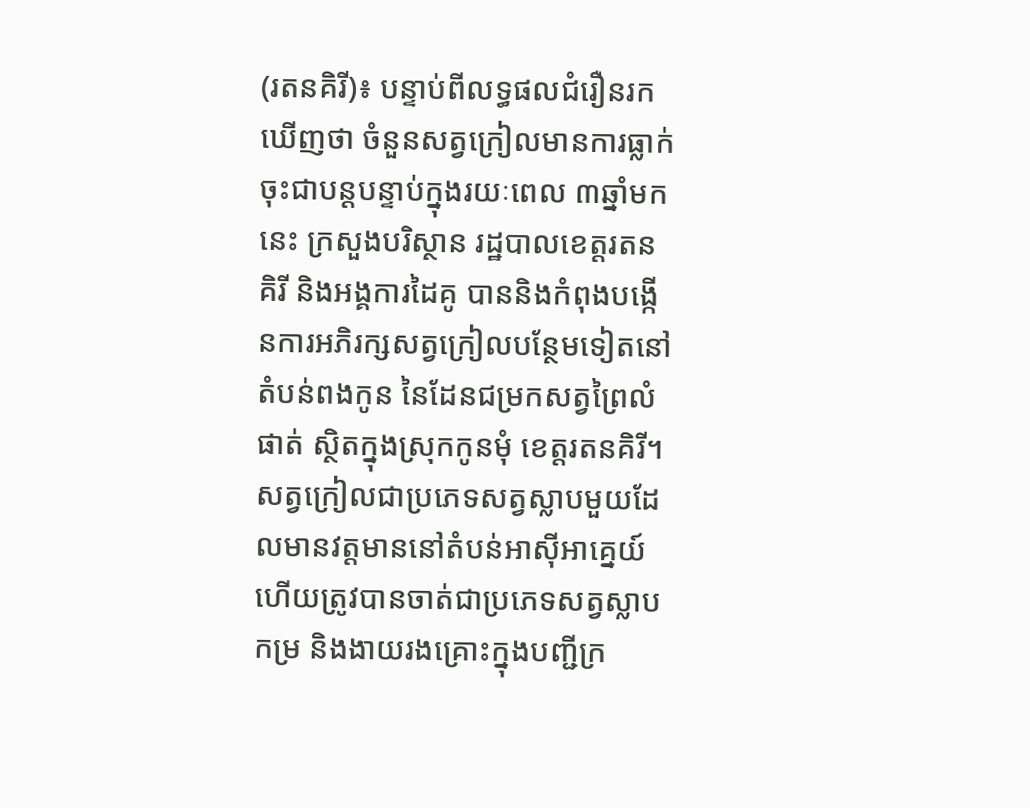(រតនគិរី)៖ បន្ទាប់ពីលទ្ធផលជំរឿនរកឃើញថា ចំនួនសត្វក្រៀលមានការធ្លាក់ចុះជាបន្តបន្ទាប់ក្នុងរយៈពេល ៣ឆ្នាំមកនេះ ក្រសួងបរិស្ថាន រដ្ឋបាលខេត្តរតនគិរី និងអង្គការដៃគូ បាននិងកំពុងបង្កើនការអភិរក្សសត្វក្រៀលបន្ថែមទៀតនៅតំបន់ពងកូន នៃដែនជម្រកសត្វព្រៃលំផាត់ ស្ថិតក្នុងស្រុកកូនមុំ ខេត្តរតនគិរី។
សត្វក្រៀលជាប្រភេទសត្វស្លាបមួយដែលមានវត្តមាននៅតំបន់អាស៊ីអាគ្នេយ៍ ហើយត្រូវបានចាត់ជាប្រភេទសត្វស្លាបកម្រ និងងាយរងគ្រោះក្នុងបញ្ជីក្រ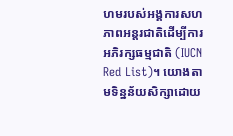ហមរបស់អង្គការសហភាពអន្តរជាតិដើម្បីការអភិរក្សធម្មជាតិ (IUCN Red List)។ យោងតាមទិន្នន័យសិក្សាដោយ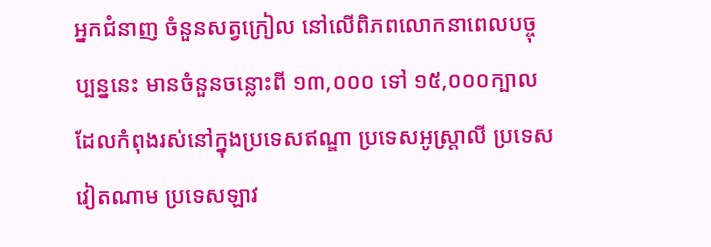អ្នកជំនាញ ចំនួនសត្វក្រៀល នៅលើពិភពលោកនាពេលបច្ចុប្បន្ននេះ មានចំនួនចន្លោះពី ១៣,០០០ ទៅ ១៥,០០០ក្បាល ដែលកំពុងរស់នៅក្នុងប្រទេសឥណ្ឌា ប្រទេសអូស្ត្រាលី ប្រទេសវៀតណាម ប្រទេសឡាវ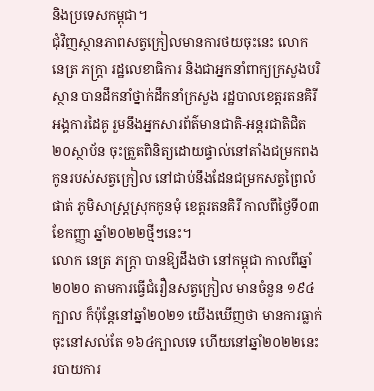និងប្រទេសកម្ពុជា។
ជុំវិញស្ថានភាពសត្វក្រៀលមានការថយចុះនេះ លោក នេត្រ ភក្ត្រា រដ្ឋលេខាធិការ និងជាអ្នកនាំពាក្យក្រសួងបរិស្ថាន បានដឹកនាំថ្នាក់ដឹកនាំក្រសួង រដ្ឋបាលខេត្តរតនគិរី អង្គការដៃគូ រួមនឹងអ្នកសារព័ត៌មានជាតិ-អន្តរជាតិជិត២០ស្ថាប័ន ចុះត្រួតពិនិត្យដោយផ្ទាល់នៅតាំងជម្រកពងកូនរបស់សត្វក្រៀល នៅជាប់នឹងដែនជម្រកសត្វព្រៃលំផាត់ ភូមិសាស្ត្រស្រុកកូនមុំ ខេត្តរតនគិរី កាលពីថ្ងៃទី០៣ ខែកញ្ញា ឆ្នាំ២០២២ថ្មីៗនេះ។
លោក នេត្រ ភក្ត្រា បានឱ្យដឹងថា នៅកម្ពុជា កាលពីឆ្នាំ២០២០ តាមការធ្វើជំរឿនសត្វក្រៀល មានចំនួន ១៩៤ក្បាល ក៏ប៉ុន្ដែនៅឆ្នាំ២០២១ យើងឃើញថា មានការធ្លាក់ចុះនៅសល់តែ ១៦៤ក្បាលទេ ហើយនៅឆ្នាំ២០២២នេះ របាយការ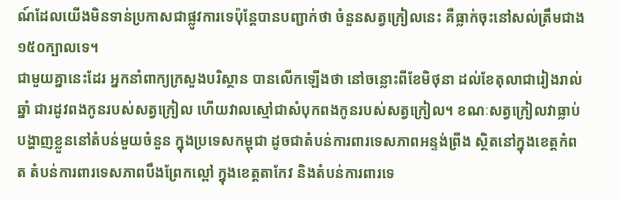ណ៍ដែលយើងមិនទាន់ប្រកាសជាផ្លូវការទេប៉ុន្ដែបានបញ្ជាក់ថា ចំនួនសត្វក្រៀលនេះ គឺធ្លាក់ចុះនៅសល់ត្រឹមជាង ១៥០ក្បាលទេ។
ជាមួយគ្នានេះដែរ អ្នកនាំពាក្យក្រសួងបរិស្ថាន បានលើកឡើងថា នៅចន្លោះពីខែមិថុនា ដល់ខែតុលាជារៀងរាល់ឆ្នាំ ជារដូវពងកូនរបស់សត្វក្រៀល ហើយវាលស្មៅជាសំបុកពងកូនរបស់សត្វក្រៀល។ ខណៈសត្វក្រៀលវាធ្លាប់បង្ហាញខ្លួននៅតំបន់មួយចំនួន ក្នុងប្រទេសកម្ពុជា ដូចជាតំបន់ការពារទេសភាពអន្ទង់ព្រីង ស្ថិតនៅក្នុងខេត្តកំពត តំបន់ការពារទេសភាពបឹងព្រែកល្ពៅ ក្នុងខេត្តតាកែវ និងតំបន់ការពារទេ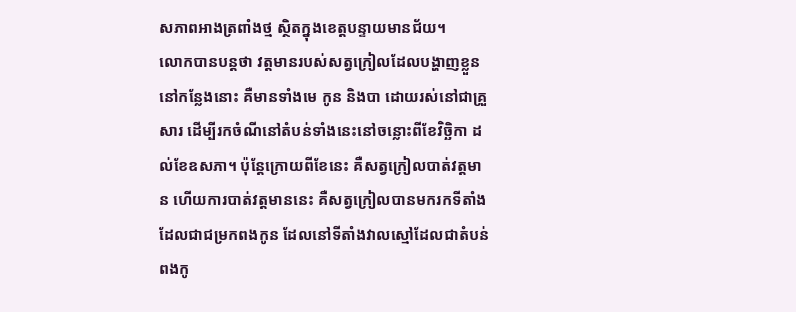សភាពអាងត្រពាំងថ្ម ស្ថិតក្នុងខេត្តបន្ទាយមានជ័យ។
លោកបានបន្តថា វត្តមានរបស់សត្វក្រៀលដែលបង្ហាញខ្លួននៅកន្លែងនោះ គឺមានទាំងមេ កូន និងបា ដោយរស់នៅជាគ្រួសារ ដើម្បីរកចំណីនៅតំបន់ទាំងនេះនៅចន្លោះពីខែវិច្ឆិកា ដល់ខែឧសភា។ ប៉ុន្ដែក្រោយពីខែនេះ គឺសត្វក្រៀលបាត់វត្តមាន ហើយការបាត់វត្តមាននេះ គឺសត្វក្រៀលបានមករកទីតាំង ដែលជាជម្រកពងកូន ដែលនៅទីតាំងវាលស្មៅដែលជាតំបន់ពងកូ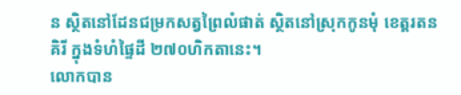ន ស្ថិតនៅដែនជម្រកសត្វព្រៃលំផាត់ ស្ថិតនៅស្រុកកូនមុំ ខេត្តរតនគិរី ក្នុងទំហំផ្ទៃដី ២៧០ហិកតានេះ។
លោកបាន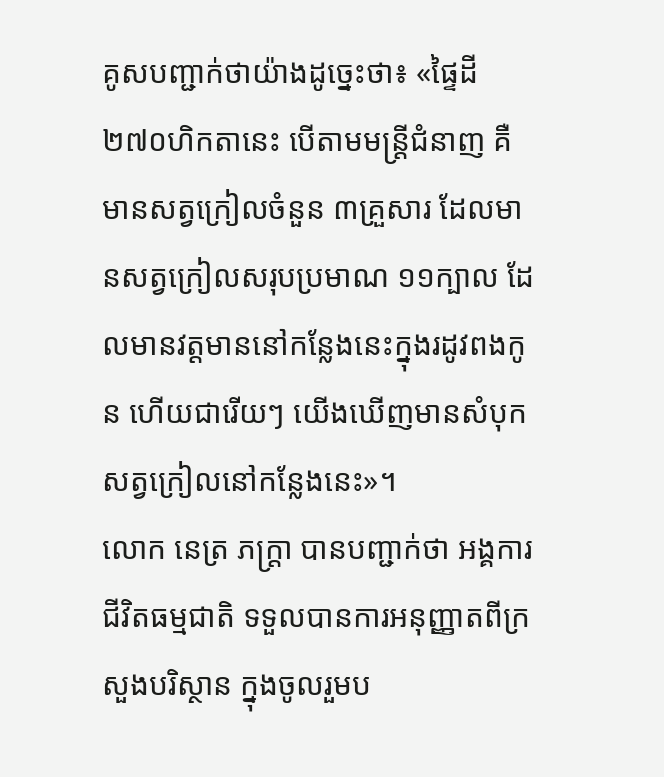គូសបញ្ជាក់ថាយ៉ាងដូច្នេះថា៖ «ផ្ទៃដី ២៧០ហិកតានេះ បើតាមមន្រ្ដីជំនាញ គឺមានសត្វក្រៀលចំនួន ៣គ្រួសារ ដែលមានសត្វក្រៀលសរុបប្រមាណ ១១ក្បាល ដែលមានវត្តមាននៅកន្លែងនេះក្នុងរដូវពងកូន ហើយជារើយៗ យើងឃើញមានសំបុកសត្វក្រៀលនៅកន្លែងនេះ»។
លោក នេត្រ ភក្រ្ដា បានបញ្ជាក់ថា អង្គការជីវិតធម្មជាតិ ទទួលបានការអនុញ្ញាតពីក្រសួងបរិស្ថាន ក្នុងចូលរួមប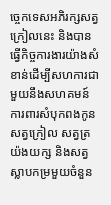ច្ចេកទេសអភិរក្សសត្វក្រៀលនេះ និងបានធ្វើកិច្ចការងារយ៉ាងសំខាន់ដើម្បីសហការជាមួយនឹងសហគមន៍ ការពារសំបុកពងកូន សត្វក្រៀល សត្វត្រយ៉ងយក្ស និងសត្វស្លាបកម្រមួយចំនួន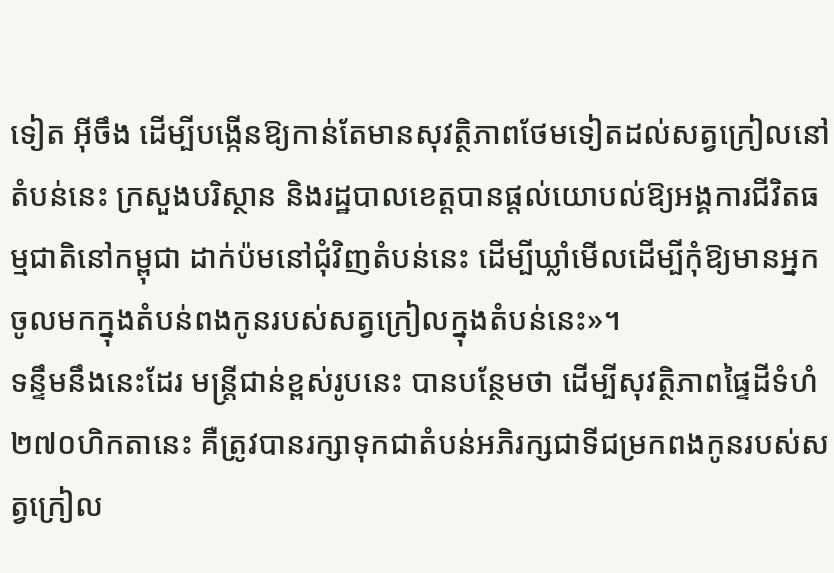ទៀត អ៊ីចឹង ដើម្បីបង្កើនឱ្យកាន់តែមានសុវត្ថិភាពថែមទៀតដល់សត្វក្រៀលនៅតំបន់នេះ ក្រសួងបរិស្ថាន និងរដ្ឋបាលខេត្តបានផ្ដល់យោបល់ឱ្យអង្គការជីវិតធម្មជាតិនៅកម្ពុជា ដាក់ប៉មនៅជុំវិញតំបន់នេះ ដើម្បីឃ្លាំមើលដើម្បីកុំឱ្យមានអ្នកចូលមកក្នុងតំបន់ពងកូនរបស់សត្វក្រៀលក្នុងតំបន់នេះ»។
ទន្ទឹមនឹងនេះដែរ មន្ត្រីជាន់ខ្ពស់រូបនេះ បានបន្ថែមថា ដើម្បីសុវត្ថិភាពផ្ទៃដីទំហំ ២៧០ហិកតានេះ គឺត្រូវបានរក្សាទុកជាតំបន់អភិរក្សជាទីជម្រកពងកូនរបស់សត្វក្រៀល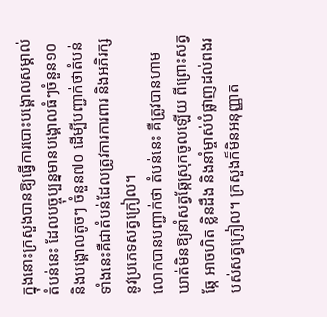ក្នុងនោះក្រសួងបានឱ្យធ្វើការបោះបង្គោលសម្គាល់តំបន់នេះ ដែលបច្ចុប្បន្នមានបង្គោលធំៗចំនួន១០ និងបង្គោលតូចៗ ចំនួន៧០ ដើម្បីបញ្ជាក់ថាតំបន់ទាំងនេះគឺជាតំបន់ដែលត្រូវការការពារ និងអភិរក្សនូវប្រភេទសត្វក្រៀល។
លោកបានបញ្ជាក់ថា តំបន់នេះ គឺត្រូវបានហាមឃាត់មិនឱ្យនាំសត្វឆ្កែស្រុកចូលឡើយ ពីព្រោះសត្វឆ្កែ អាចហិត ខ្លិនដឹង និងនាំម្ចាស់បំផ្លាញដល់ពងរបស់សត្វក្រៀល។ ក្រសួងក៏មិនអនុញ្ញាត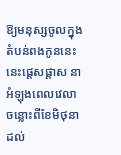ឱ្យមនុស្សចូលក្នុងតំបន់ពងកូននេះនេះផ្ដេសផ្ដាស នាអំឡុងពេលវេលាចន្លោះពីខែមិថុនា ដល់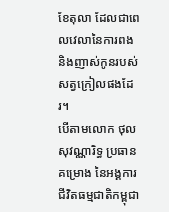ខែតុលា ដែលជាពេលវេលានៃការពង និងញាស់កូនរបស់សត្វក្រៀលផងដែរ។
បើតាមលោក ថុល សុវណ្ណារិទ្ធ ប្រធានគម្រោង នៃអង្គការជីវិតធម្មជាតិកម្ពុជា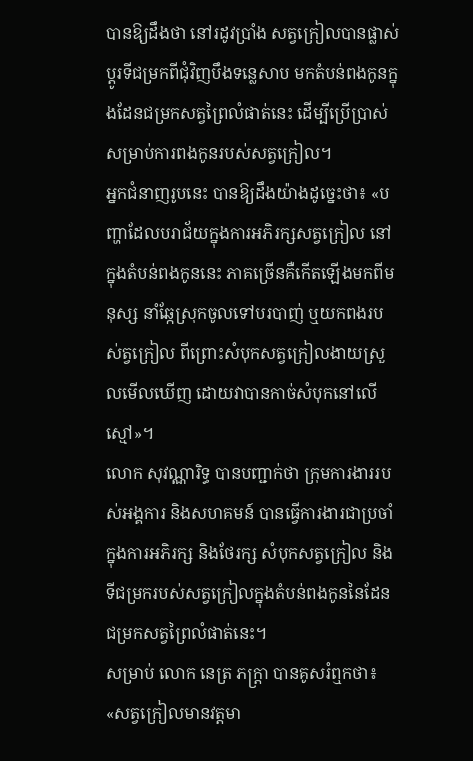បានឱ្យដឹងថា នៅរដូវប្រាំង សត្វក្រៀលបានផ្លាស់ប្ដូរទីជម្រកពីជុំវិញបឹងទន្លេសាប មកតំបន់ពងកូនក្នុងដែនជម្រកសត្វព្រៃលំផាត់នេះ ដើម្បីប្រើប្រាស់សម្រាប់ការពងកូនរបស់សត្វក្រៀល។
អ្នកជំនាញរូបនេះ បានឱ្យដឹងយ៉ាងដូច្នេះថា៖ «បញ្ហាដែលបរាជ័យក្នុងការអភិរក្សសត្វក្រៀល នៅក្នុងតំបន់ពងកូននេះ ភាគច្រើនគឺកើតឡើងមកពីមនុស្ស នាំឆ្កែស្រុកចូលទៅបរបាញ់ ឬយកពងរបស់ត្វក្រៀល ពីព្រោះសំបុកសត្វក្រៀលងាយស្រួលមើលឃើញ ដោយវាបានកាច់សំបុកនៅលើស្មៅ»។
លោក សុវណ្ណារិទ្ធ បានបញ្ជាក់ថា ក្រុមការងាររបស់អង្គការ និងសហគមន៍ បានធ្វើការងារជាប្រចាំក្នុងការអភិរក្ស និងថែរក្ស សំបុកសត្វក្រៀល និងទីជម្រករបស់សត្វក្រៀលក្នុងតំបន់ពងកូននៃដែនជម្រកសត្វព្រៃលំផាត់នេះ។
សម្រាប់ លោក នេត្រ ភក្ត្រា បានគូសរំឮកថា៖ «សត្វក្រៀលមានវត្តមា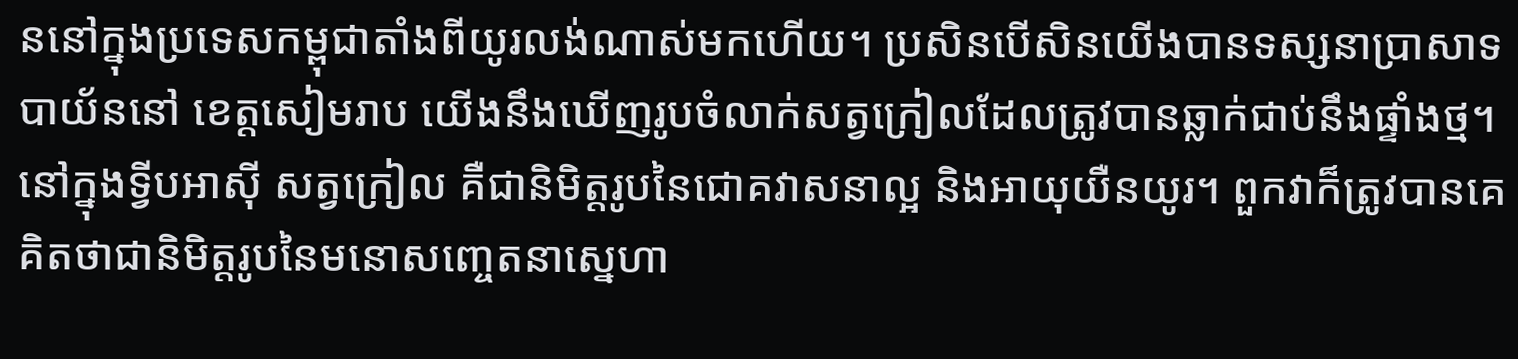ននៅក្នុងប្រទេសកម្ពុជាតាំងពីយូរលង់ណាស់មកហើយ។ ប្រសិនបើសិនយើងបានទស្សនាប្រាសាទបាយ័ននៅ ខេត្តសៀមរាប យើងនឹងឃើញរូបចំលាក់សត្វក្រៀលដែលត្រូវបានឆ្លាក់ជាប់នឹងផ្ទាំងថ្ម។ នៅក្នុងទ្វីបអាស៊ី សត្វក្រៀល គឺជានិមិត្តរូបនៃជោគវាសនាល្អ និងអាយុយឺនយូរ។ ពួកវាក៏ត្រូវបានគេគិតថាជានិមិត្តរូបនៃមនោសញ្ចេតនាស្នេហា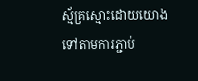ស្ម័គ្រស្មោះដោយយោងទៅតាមការភ្ជាប់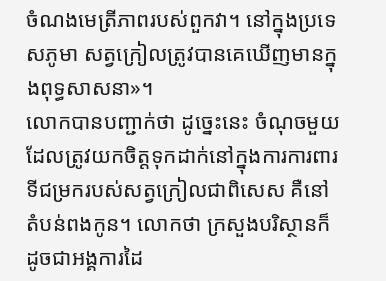ចំណងមេត្រីភាពរបស់ពួកវា។ នៅក្នុងប្រទេសភូមា សត្វក្រៀលត្រូវបានគេឃើញមានក្នុងពុទ្ធសាសនា»។
លោកបានបញ្ជាក់ថា ដូច្នេះនេះ ចំណុចមួយដែលត្រូវយកចិត្តទុកដាក់នៅក្នុងការការពារ ទីជម្រករបស់សត្វក្រៀលជាពិសេស គឺនៅតំបន់ពងកូន។ លោកថា ក្រសួងបរិស្ថានក៏ដូចជាអង្គការដៃ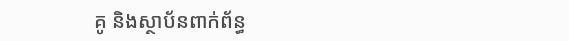គូ និងស្ថាប័នពាក់ព័ន្ធ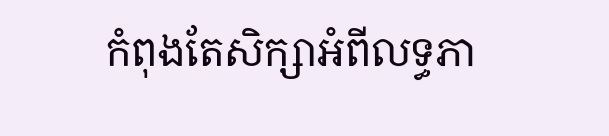កំពុងតែសិក្សាអំពីលទ្ធភា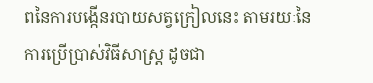ពនៃការបង្កើនរបាយសត្វក្រៀលនេះ តាមរយៈនៃការប្រើប្រាស់វិធីសាស្រ្ដ ដូចជា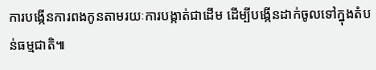ការបង្កើនការពងកូនតាមរយៈការបង្កាត់ជាដើម ដើម្បីបង្កើនដាក់ចូលទៅក្នុងតំបន់ធម្មជាតិ៕